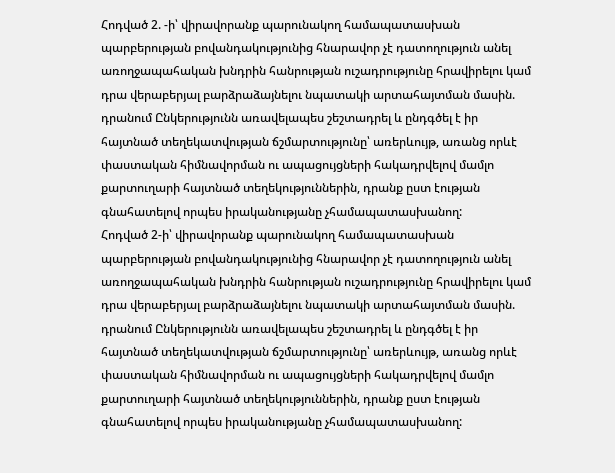Հոդված 2. -ի՝ վիրավորանք պարունակող համապատասխան պարբերության բովանդակությունից հնարավոր չէ դատողություն անել առողջապահական խնդրին հանրության ուշադրությունը հրավիրելու կամ դրա վերաբերյալ բարձրաձայնելու նպատակի արտահայտման մասին. դրանում Ընկերությունն առավելապես շեշտադրել և ընդգծել է իր հայտնած տեղեկատվության ճշմարտությունը՝ առերևույթ, առանց որևէ փաստական հիմնավորման ու ապացույցների հակադրվելով մամլո քարտուղարի հայտնած տեղեկություններին, դրանք ըստ էության գնահատելով որպես իրականությանը չհամապատասխանող:
Հոդված 2-ի՝ վիրավորանք պարունակող համապատասխան պարբերության բովանդակությունից հնարավոր չէ դատողություն անել առողջապահական խնդրին հանրության ուշադրությունը հրավիրելու կամ դրա վերաբերյալ բարձրաձայնելու նպատակի արտահայտման մասին. դրանում Ընկերությունն առավելապես շեշտադրել և ընդգծել է իր հայտնած տեղեկատվության ճշմարտությունը՝ առերևույթ, առանց որևէ փաստական հիմնավորման ու ապացույցների հակադրվելով մամլո քարտուղարի հայտնած տեղեկություններին, դրանք ըստ էության գնահատելով որպես իրականությանը չհամապատասխանող: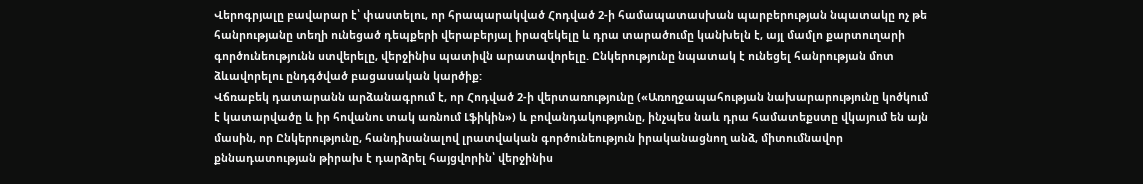Վերոգրյալը բավարար է՝ փաստելու, որ հրապարակված Հոդված 2-ի համապատասխան պարբերության նպատակը ոչ թե հանրությանը տեղի ունեցած դեպքերի վերաբերյալ իրազեկելը և դրա տարածումը կանխելն է, այլ մամլո քարտուղարի գործունեությունն ստվերելը, վերջինիս պատիվն արատավորելը. Ընկերությունը նպատակ է ունեցել հանրության մոտ ձևավորելու ընդգծված բացասական կարծիք:
Վճռաբեկ դատարանն արձանագրում է, որ Հոդված 2-ի վերտառությունը («Առողջապահության նախարարությունը կոծկում է կատարվածը և իր հովանու տակ առնում Լֆիկին») և բովանդակությունը, ինչպես նաև դրա համատեքստը վկայում են այն մասին, որ Ընկերությունը, հանդիսանալով լրատվական գործունեություն իրականացնող անձ, միտումնավոր քննադատության թիրախ է դարձրել հայցվորին՝ վերջինիս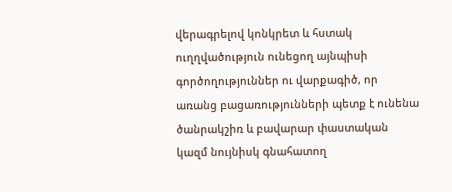վերագրելով կոնկրետ և հստակ ուղղվածություն ունեցող այնպիսի գործողություններ ու վարքագիծ, որ առանց բացառությունների պետք է ունենա ծանրակշիռ և բավարար փաստական կազմ նույնիսկ գնահատող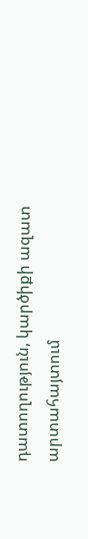դատողություն, կարծիքի ազատ արտահայտում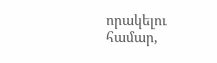որակելու համար,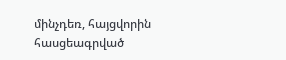մինչդեռ, հայցվորին հասցեագրված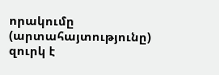որակումը (արտահայտությունը) զուրկ է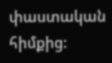փաստական հիմքից: